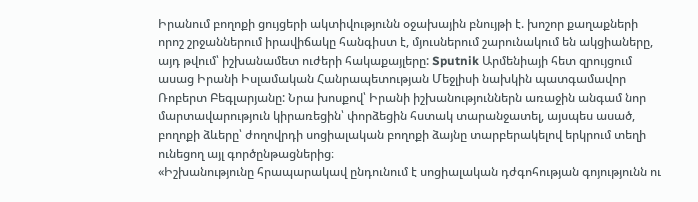Իրանում բողոքի ցույցերի ակտիվությունն օջախային բնույթի է. խոշոր քաղաքների որոշ շրջաններում իրավիճակը հանգիստ է, մյուսներում շարունակում են ակցիաները, այդ թվում՝ իշխանամետ ուժերի հակաքայլերը: Sputnik Արմենիայի հետ զրույցում ասաց Իրանի Իսլամական Հանրապետության Մեջլիսի նախկին պատգամավոր Ռոբերտ Բեգլարյանը: Նրա խոսքով՝ Իրանի իշխանություններն առաջին անգամ նոր մարտավարություն կիրառեցին՝ փորձեցին հստակ տարանջատել, այսպես ասած, բողոքի ձևերը՝ ժողովրդի սոցիալական բողոքի ձայնը տարբերակելով երկրում տեղի ունեցող այլ գործընթացներից։
«Իշխանությունը հրապարակավ ընդունում է սոցիալական դժգոհության գոյությունն ու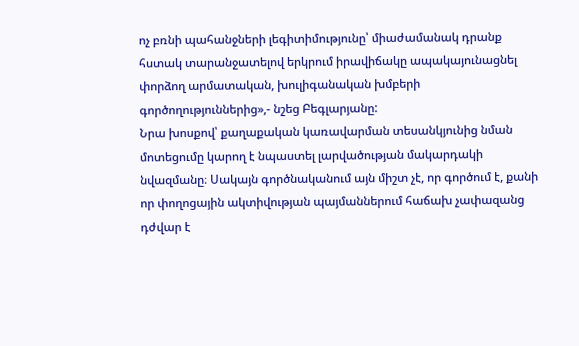ոչ բռնի պահանջների լեգիտիմությունը՝ միաժամանակ դրանք հստակ տարանջատելով երկրում իրավիճակը ապակայունացնել փորձող արմատական, խուլիգանական խմբերի գործողություններից»,- նշեց Բեգլարյանը:
Նրա խոսքով՝ քաղաքական կառավարման տեսանկյունից նման մոտեցումը կարող է նպաստել լարվածության մակարդակի նվազմանը։ Սակայն գործնականում այն միշտ չէ, որ գործում է, քանի որ փողոցային ակտիվության պայմաններում հաճախ չափազանց դժվար է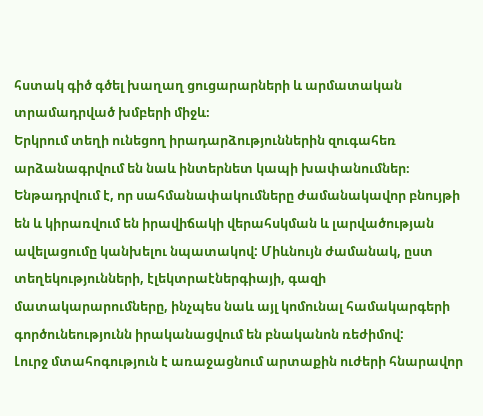հստակ գիծ գծել խաղաղ ցուցարարների և արմատական տրամադրված խմբերի միջև։
Երկրում տեղի ունեցող իրադարձություններին զուգահեռ արձանագրվում են նաև ինտերնետ կապի խափանումներ։ Ենթադրվում է, որ սահմանափակումները ժամանակավոր բնույթի են և կիրառվում են իրավիճակի վերահսկման և լարվածության ավելացումը կանխելու նպատակով: Միևնույն ժամանակ, ըստ տեղեկությունների, էլեկտրաէներգիայի, գազի մատակարարումները, ինչպես նաև այլ կոմունալ համակարգերի գործունեությունն իրականացվում են բնականոն ռեժիմով:
Լուրջ մտահոգություն է առաջացնում արտաքին ուժերի հնարավոր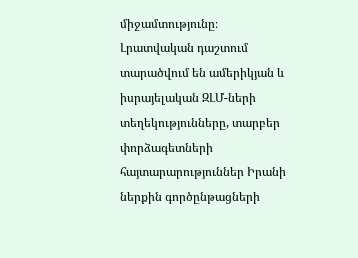միջամտությունը։ Լրատվական դաշտում տարածվում են ամերիկյան և իսրայելական ԶԼՄ-ների տեղեկությունները, տարբեր փորձագետների հայտարարություններ Իրանի ներքին գործընթացների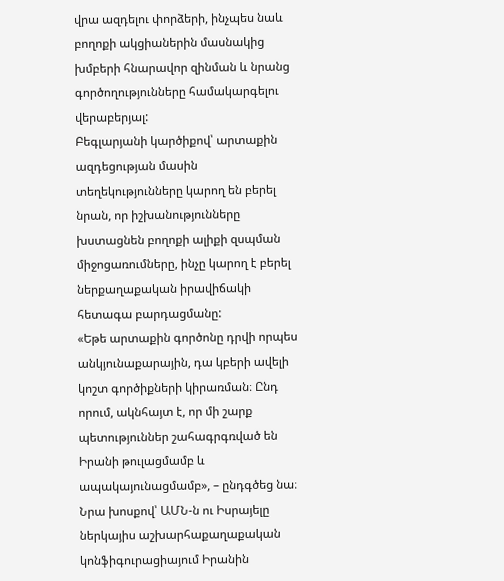վրա ազդելու փորձերի, ինչպես նաև բողոքի ակցիաներին մասնակից խմբերի հնարավոր զինման և նրանց գործողությունները համակարգելու վերաբերյալ:
Բեգլարյանի կարծիքով՝ արտաքին ազդեցության մասին տեղեկությունները կարող են բերել նրան, որ իշխանությունները խստացնեն բողոքի ալիքի զսպման միջոցառումները, ինչը կարող է բերել ներքաղաքական իրավիճակի հետագա բարդացմանը:
«Եթե արտաքին գործոնը դրվի որպես անկյունաքարային, դա կբերի ավելի կոշտ գործիքների կիրառման։ Ընդ որում, ակնհայտ է, որ մի շարք պետություններ շահագրգռված են Իրանի թուլացմամբ և ապակայունացմամբ», – ընդգծեց նա։
Նրա խոսքով՝ ԱՄՆ-ն ու Իսրայելը ներկայիս աշխարհաքաղաքական կոնֆիգուրացիայում Իրանին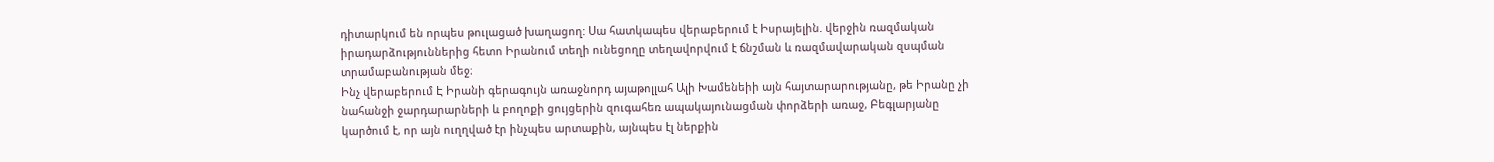դիտարկում են որպես թուլացած խաղացող: Սա հատկապես վերաբերում է Իսրայելին. վերջին ռազմական իրադարձություններից հետո Իրանում տեղի ունեցողը տեղավորվում է ճնշման և ռազմավարական զսպման տրամաբանության մեջ։
Ինչ վերաբերում Է Իրանի գերագույն առաջնորդ այաթոլլահ Ալի Խամենեիի այն հայտարարությանը, թե Իրանը չի նահանջի ջարդարարների և բողոքի ցույցերին զուգահեռ ապակայունացման փորձերի առաջ, Բեգլարյանը կարծում է, որ այն ուղղված էր ինչպես արտաքին, այնպես էլ ներքին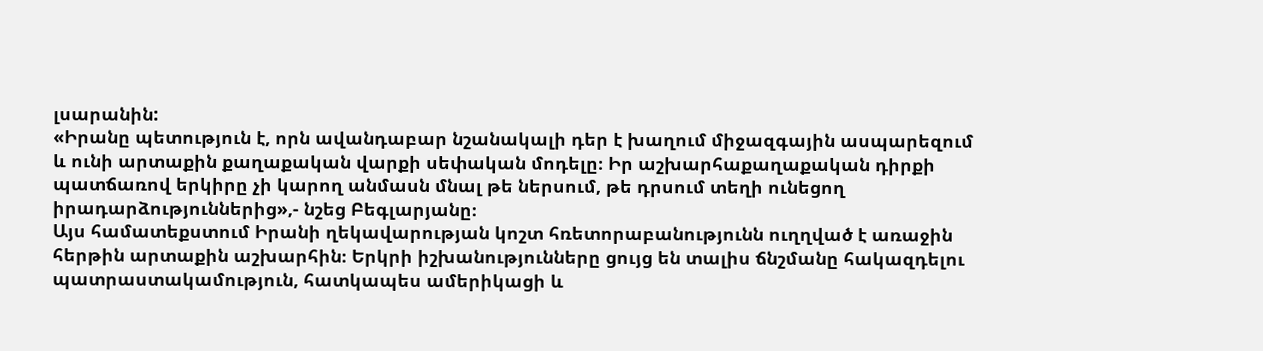լսարանին:
«Իրանը պետություն է, որն ավանդաբար նշանակալի դեր է խաղում միջազգային ասպարեզում և ունի արտաքին քաղաքական վարքի սեփական մոդելը։ Իր աշխարհաքաղաքական դիրքի պատճառով երկիրը չի կարող անմասն մնալ թե ներսում, թե դրսում տեղի ունեցող իրադարձություններից»,- նշեց Բեգլարյանը։
Այս համատեքստում Իրանի ղեկավարության կոշտ հռետորաբանությունն ուղղված է առաջին հերթին արտաքին աշխարհին։ Երկրի իշխանությունները ցույց են տալիս ճնշմանը հակազդելու պատրաստակամություն, հատկապես ամերիկացի և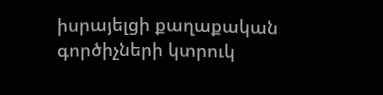իսրայելցի քաղաքական գործիչների կտրուկ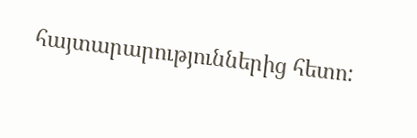հայտարարություններից հետո: